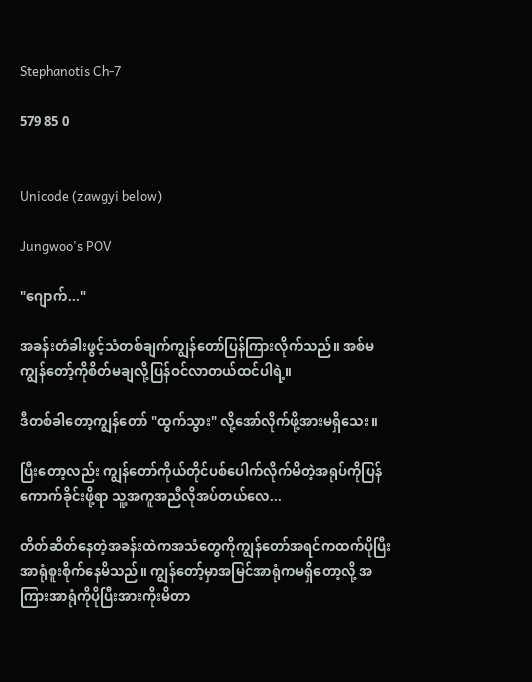Stephanotis Ch-7

579 85 0


Unicode (zawgyi below)

Jungwoo's POV

"ဂျောက်..."

အခန်းတံခါးဖွင့်သံတစ်ချက်ကျွန်တော်ပြန်ကြားလိုက်သည်။ အစ်မကျွန်တော့်ကိုစိတ်မချလို့ပြန်ဝင်လာတယ်ထင်ပါရဲ့။

ဒီတစ်ခါတော့ကျွန်တော် "ထွက်သွား" လို့အော်လိုက်ဖို့အားမရှိသေး။

ပြီးတော့လည်း ကျွန်တော်ကိုယ်တိုင်ပစ်ပေါက်လိုက်မိတဲ့အရုပ်ကိုပြန်ကောက်ခိုင်းဖို့ရာ သူ့အကူအညီလိုအပ်တယ်လေ...

တိတ်ဆိတ်နေတဲ့အခန်းထဲကအသံတွေကိုကျွန်တော်အရင်ကထက်ပိုပြီးအာရုံစူးစိုက်နေမိသည်။ ကျွန်တော့်မှာအမြင်အာရုံကမရှိတော့လို့ အကြားအာရုံကိုပိုပြီးအားကိုးမိတာ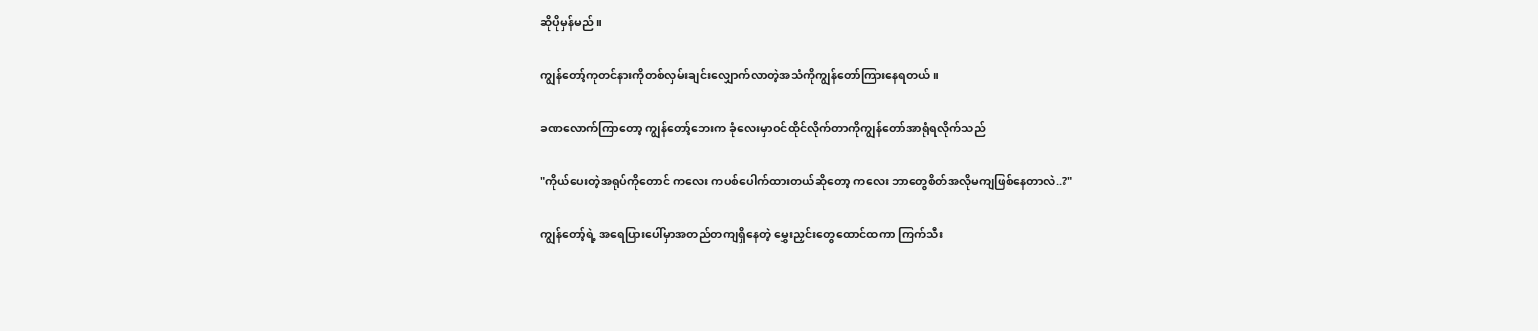ဆိုပိုမှန်မည်။

ကျွန်တော့်ကုတင်နားကိုတစ်လှမ်းချင်းလျှောက်လာတဲ့အသံကိုကျွန်တော်ကြားနေရတယ်။

ခဏလောက်ကြာတော့ ကျွန်တော့်ဘေးက ခုံလေးမှာဝင်ထိုင်လိုက်တာကိုကျွန်တော်အာရုံရလိုက်သည်

"ကိုယ်ပေးတဲ့အရုပ်ကိုတောင် ကလေး ကပစ်ပေါက်ထားတယ်ဆိုတော့ ကလေး ဘာတွေစိတ်အလိုမကျဖြစ်နေတာလဲ..?"

ကျွန်တော့်ရဲ့ အရေပြားပေါ်မှာအတည်တကျရှိနေတဲ့ မွှေးညှင်းတွေထောင်ထကာ ကြက်သီး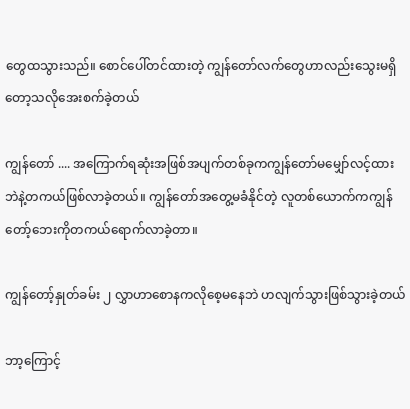တွေထသွားသည်။ စောင်ပေါ်တင်ထားတဲ့ ကျွန်တော်လက်တွေဟာလည်းသွေးမရှိတော့သလိုအေးစက်ခဲ့တယ်

ကျွန်တော် .... အကြောက်ရဆုံးအဖြစ်အပျက်တစ်ခုကကျွန်တော်မမျှော်လင့်ထားဘဲနဲ့တကယ်ဖြစ်လာခဲ့တယ်။ ကျွန်တော်အတွေ့မခံနိုင်တဲ့ လူတစ်ယောက်ကကျွန်တော့်ဘေးကိုတကယ်ရောက်လာခဲ့တာ။

ကျွန်တော့်နှုတ်ခမ်း ၂ လွှာဟာစောနကလိုစေ့မနေဘဲ ဟလျက်သွားဖြစ်သွားခဲ့တယ်

ဘာ့ကြောင့်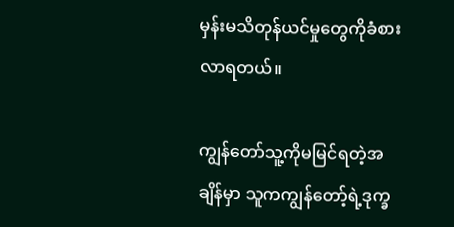မှန်းမသိတုန်ယင်မှုတွေကိုခံစားလာရတယ်။

ကျွန်တော်သူ့ကိုမမြင်ရတဲ့အချိန်မှာ သူကကျွန်တော့်ရဲ့ဒုက္ခ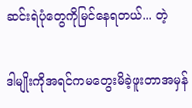ဆင်းရဲပုံတွေကိုမြင်နေရတယ်... တဲ့

ဒါမျိုးကိုအရင်ကမတွေးမိခဲ့ဖူးတာအမှန်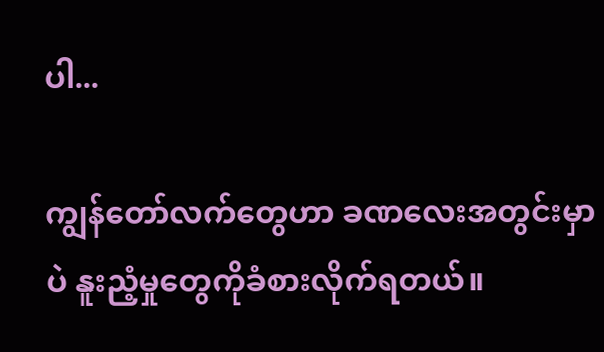ပါ...

ကျွန်တော်လက်တွေဟာ ခဏလေးအတွင်းမှာပဲ နူးညံ့မှုတွေကိုခံစားလိုက်ရတယ်။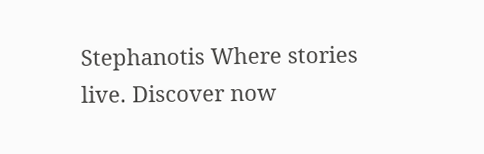Stephanotis Where stories live. Discover now